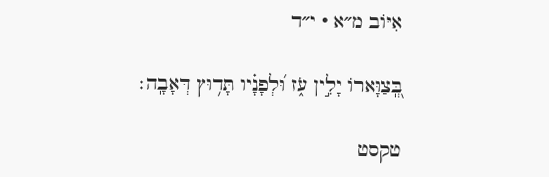אִיּוֹב מ״א · י״ד

בְּֽ֭צַוָּארוֹ יָלִ֣ין עֹ֑ז וּ֝לְפָנָ֗יו תָּד֥וּץ דְּאָבָֽה׃

טקסט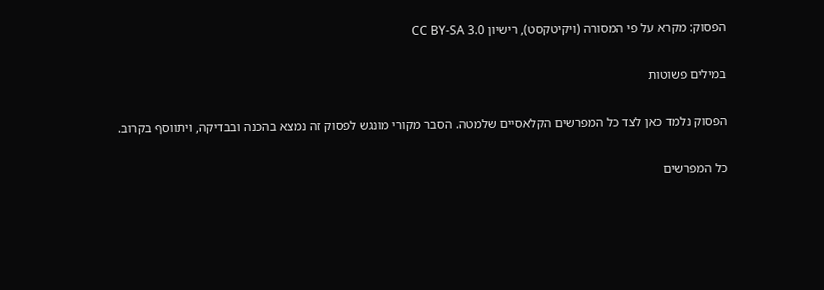הפסוק: מקרא על פי המסורה (ויקיטקסט), רישיון CC BY-SA 3.0

במילים פשוטות

הפסוק נלמד כאן לצד כל המפרשים הקלאסיים שלמטה. הסבר מקורי מונגש לפסוק זה נמצא בהכנה ובבדיקה, ויתווסף בקרוב.

כל המפרשים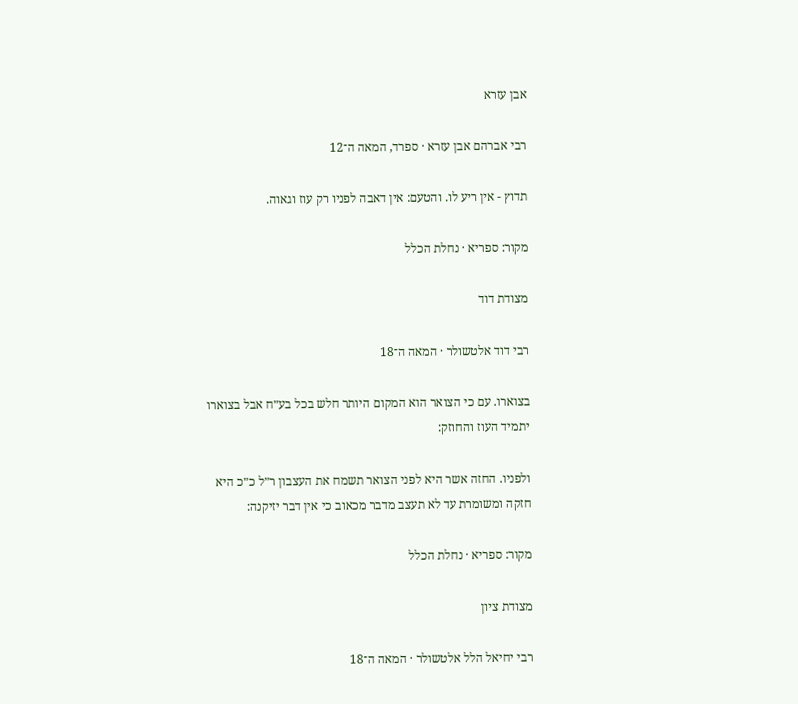אבן עזרא

רבי אברהם אבן עזרא · ספרד, המאה ה־12

תדוץ - אין ריע לו. והטעם: אין דאבה לפניו רק עוז וגאוה.

מקור: ספריא · נחלת הכלל

מצודת דוד

רבי דוד אלטשולר · המאה ה־18

בצוארו. עם כי הצואר הוא המקום היותר חלש בכל בע״ח אבל בצוארו יתמיד העוז והחוזק:

ולפניו. החזה אשר היא לפני הצואר תשמח את העצבון ר״ל כ״כ היא חזקה ומשומרת עד לא תעצב מדבר מכאוב כי אין דבר יזיקנה:

מקור: ספריא · נחלת הכלל

מצודת ציון

רבי יחיאל הלל אלטשולר · המאה ה־18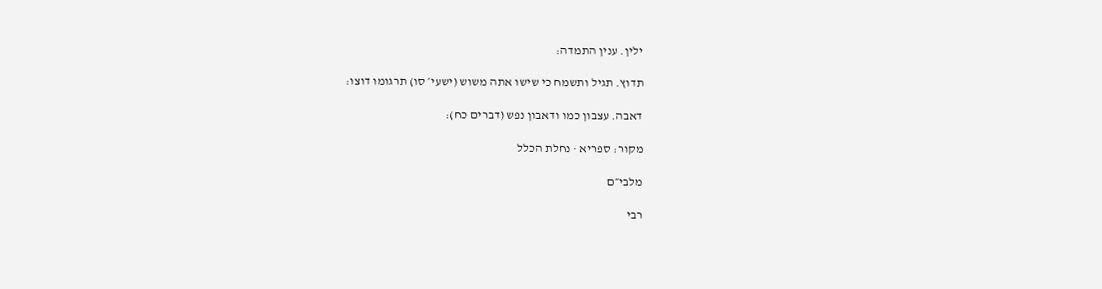ילין. ענין התמדה:

תדוץ. תגיל ותשמח כי שישו אתה משוש (ישעי׳ סו) תרגומו דוצו:

דאבה. עצבון כמו ודאבון נפש (דברים כח):

מקור: ספריא · נחלת הכלל

מלבי״ם

רבי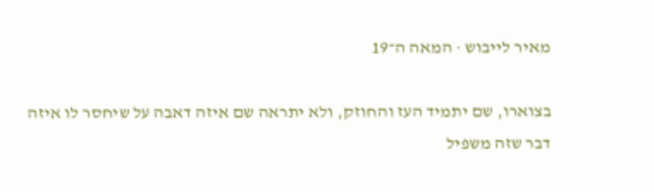מאיר לייבוש · המאה ה־19

בצוארו, שם יתמיד העז והחוזק, ולא יתראה שם איזה דאבה על שיחסר לו איזה דבר שזה משפיל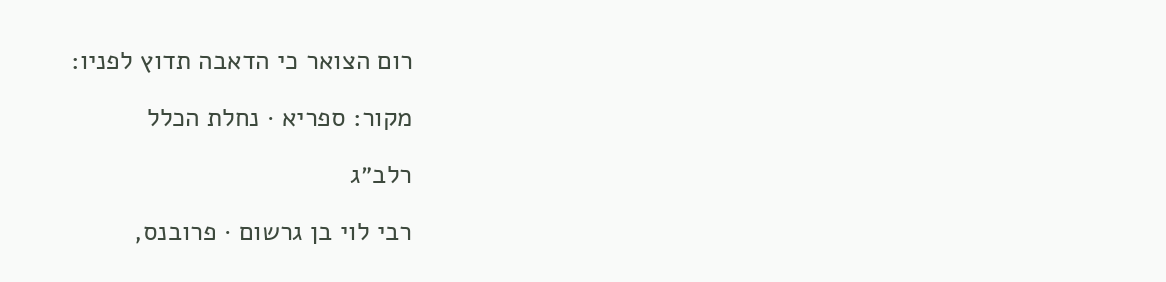רום הצואר כי הדאבה תדוץ לפניו:

מקור: ספריא · נחלת הכלל

רלב״ג

רבי לוי בן גרשום · פרובנס,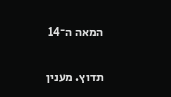המאה ה־14

תדוץ. מענין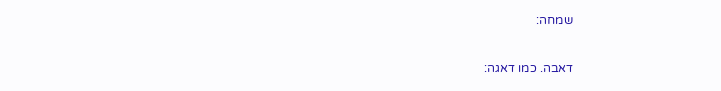שמחה:

דאבה. כמו דאגה: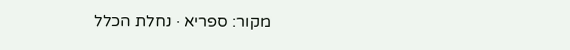מקור: ספריא · נחלת הכלל